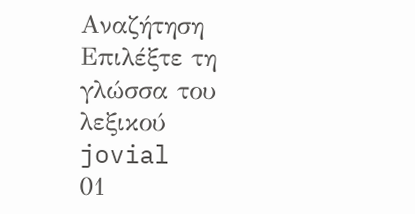Αναζήτηση
Επιλέξτε τη γλώσσα του λεξικού
jovial
01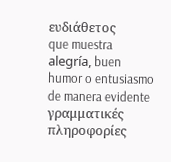ευδιάθετος
que muestra alegría, buen humor o entusiasmo de manera evidente
γραμματικές πληροφορίες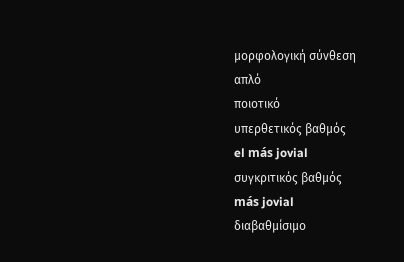μορφολογική σύνθεση
απλό
ποιοτικό
υπερθετικός βαθμός
el más jovial
συγκριτικός βαθμός
más jovial
διαβαθμίσιμο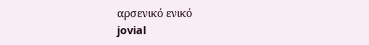αρσενικό ενικό
jovial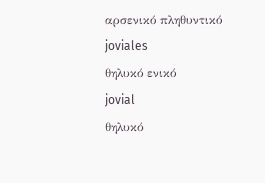αρσενικό πληθυντικό
joviales
θηλυκό ενικό
jovial
θηλυκό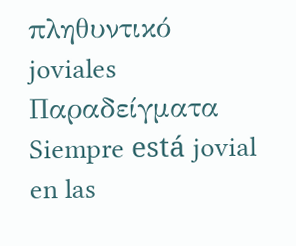πληθυντικό
joviales
Παραδείγματα
Siempre está jovial en las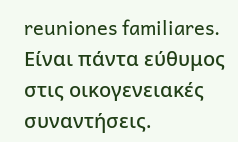reuniones familiares.
Είναι πάντα εύθυμος στις οικογενειακές συναντήσεις.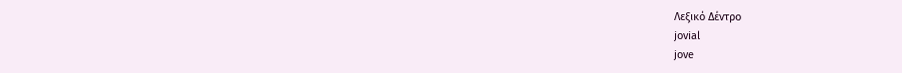Λεξικό Δέντρο
jovial
jove